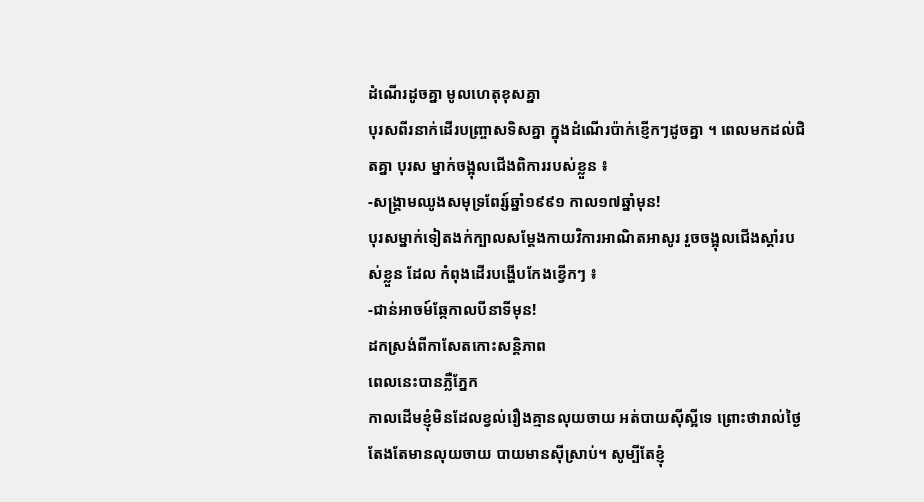ដំណើរដូចគ្នា មូលហេតុខុសគ្នា
បុរសពីរនាក់ដើរបញ្ច្រាសទិសគ្នា ក្នុងដំណើរប៉ាក់ខ្ញើកៗដូចគ្នា ។ ពេលមកដល់ជិតគ្នា បុរស ម្នាក់ចង្អុលជើងពិការរបស់ខ្លួន ៖
-សង្គ្រាមឈូងសមុទ្រពែរ្ស៍ឆ្នាំ១៩៩១ កាល១៧ឆ្នាំមុន!
បុរសម្នាក់ទៀតងក់ក្បាលសម្ដែងកាយវិការអាណិតអាសូរ រួចចង្អុលជើងស្ដាំរបស់ខ្លួន ដែល កំពុងដើរបង្ហើបកែងខ្វើកៗ ៖
-ជាន់អាចម៍ឆ្កែកាលបីនាទីមុន!
ដកស្រង់ពីកាសែតកោះសន្តិភាព
ពេលនេះបានភ្លឺភ្នែក
កាលដើមខ្ញុំមិនដែលខ្វល់រឿងគ្មានលុយចាយ អត់បាយស៊ីស្អីទេ ព្រោះថារាល់ថ្ងៃតែងតែមានលុយចាយ បាយមានស៊ីស្រាប់។ សូម្បីតែខ្ញុំ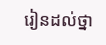រៀនដល់ថ្នា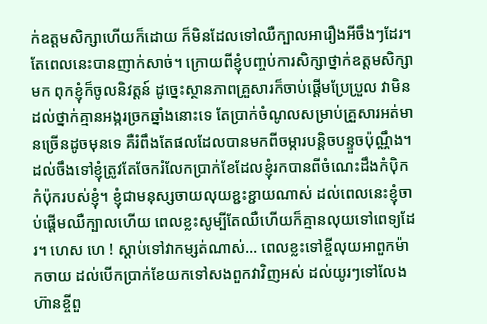ក់ឧត្តមសិក្សាហើយក៏ដោយ ក៏មិនដែលទៅឈឺក្បាលអារឿងអីចឹងៗដែរ។ តែពេលនេះបានញាក់សាច់។ ក្រោយពីខ្ញុំបញ្ចប់ការសិក្សាថ្នាក់ឧត្តមសិក្សាមក ពុកខ្ញុំក៏ចូលនិវត្តន៍ ដូច្នេះស្ថានភាពគ្រួសារក៏ចាប់ផ្ដើមប្រែប្រួល វាមិនដល់ថ្នាក់គ្មានអង្ករច្រកឆ្នាំងនោះទេ តែប្រាក់ចំណូលសម្រាប់គ្រួសារអត់មានច្រើនដូចមុនទេ គឺរំពឹងតែផលដែលបានមកពីចម្ការបន្តិចបន្ទួចប៉ុណ្ណឹង។ ដល់ចឹងទៅខ្ញុំត្រូវតែចែករំលែកប្រាក់ខែដែលខ្ញុំរកបានពីចំណេះដឹងកំប៉ិកកំប៉ុករបស់ខ្ញុំ។ ខ្ញុំជាមនុស្សចាយលុយខ្ជះខ្ជាយណាស់ ដល់ពេលនេះខ្ញុំចាប់ផ្ដើមឈឺក្បាលហើយ ពេលខ្លះសូម្បីតែឈឺហើយក៏គ្មានលុយទៅពេទ្យដែរ។ ហេស ហេ ! ស្ដាប់ទៅវាកម្សត់ណាស់… ពេលខ្លះទៅខ្ចីលុយអាពួកម៉ាកចាយ ដល់បើកប្រាក់ខែយកទៅសងពួកវាវិញអស់ ដល់យូរៗទៅលែងហ៊ានខ្ចីពួ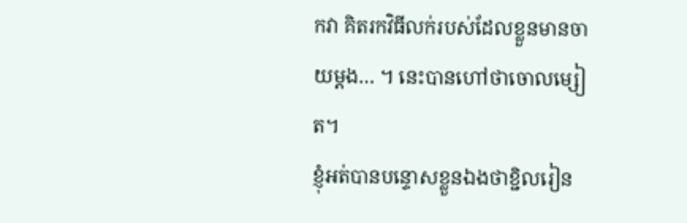កវា គិតរកវិធីលក់របស់ដែលខ្លួនមានចាយម្ដង… ។ នេះបានហៅថាចោលម្សៀត។
ខ្ញុំអត់បានបន្ទោសខ្លួនឯងថាខ្ជិលរៀន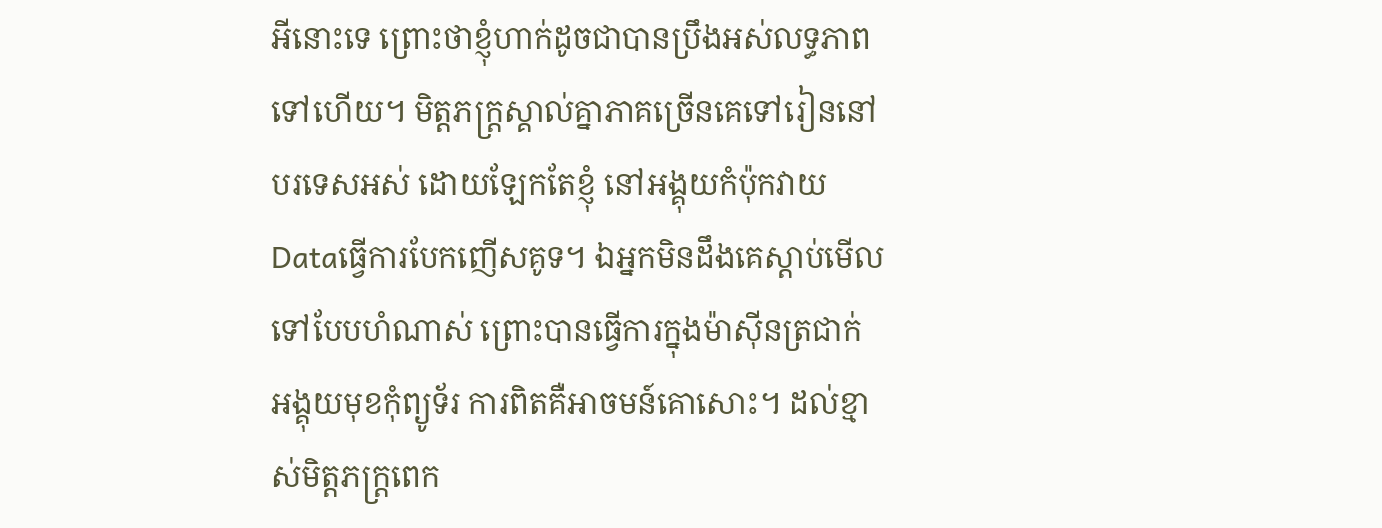អីនោះទេ ព្រោះថាខ្ញុំហាក់ដូចជាបានប្រឹងអស់លទ្ធភាពទៅហើយ។ មិត្តភក្ត្រស្គាល់គ្នាភាគច្រើនគេទៅរៀននៅបរទេសអស់ ដោយឡែកតែខ្ញុំ នៅអង្គុយកំប៉ុកវាយDataធ្វើការបែកញើសគូទ។ ឯអ្នកមិនដឹងគេស្ដាប់មើលទៅបែបហំណាស់ ព្រោះបានធ្វើការក្នុងម៉ាស៊ីនត្រជាក់ អង្គុយមុខកុំព្យូទ័រ ការពិតគឺអាចមន៍គោសោះ។ ដល់ខ្មាស់មិត្តភក្ត្រពេក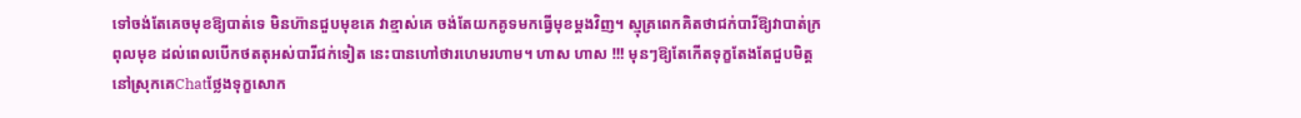ទៅចង់តែគេចមុខឱ្យបាត់ទេ មិនហ៊ានជួបមុខគេ វាខ្មាស់គេ ចង់តែយកគូទមកធ្វើមុខម្ដងវិញ។ ស្មុគ្រពេកគិតថាជក់បារីឱ្យវាបាត់ក្រពុលមុខ ដល់ពេលបើកថតតុអស់បារីជក់ទៀត នេះបានហៅថារហេមរហាម។ ហាស ហាស !!! មុនៗឱ្យតែកើតទុក្ខតែងតែជួបមិត្តនៅស្រុកគេChatថ្លែងទុក្ខសោក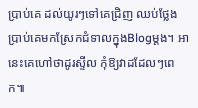ប្រាប់គេ ដល់យូរៗទៅគេជ្រិញ ឈប់ថ្លែងប្រាប់គេមកស្រែកជំទាលក្នុងBlogម្ដង។ អានេះគេហៅថាដូរស្ទីល កុំឱ្យវាដដែលៗពេក៕